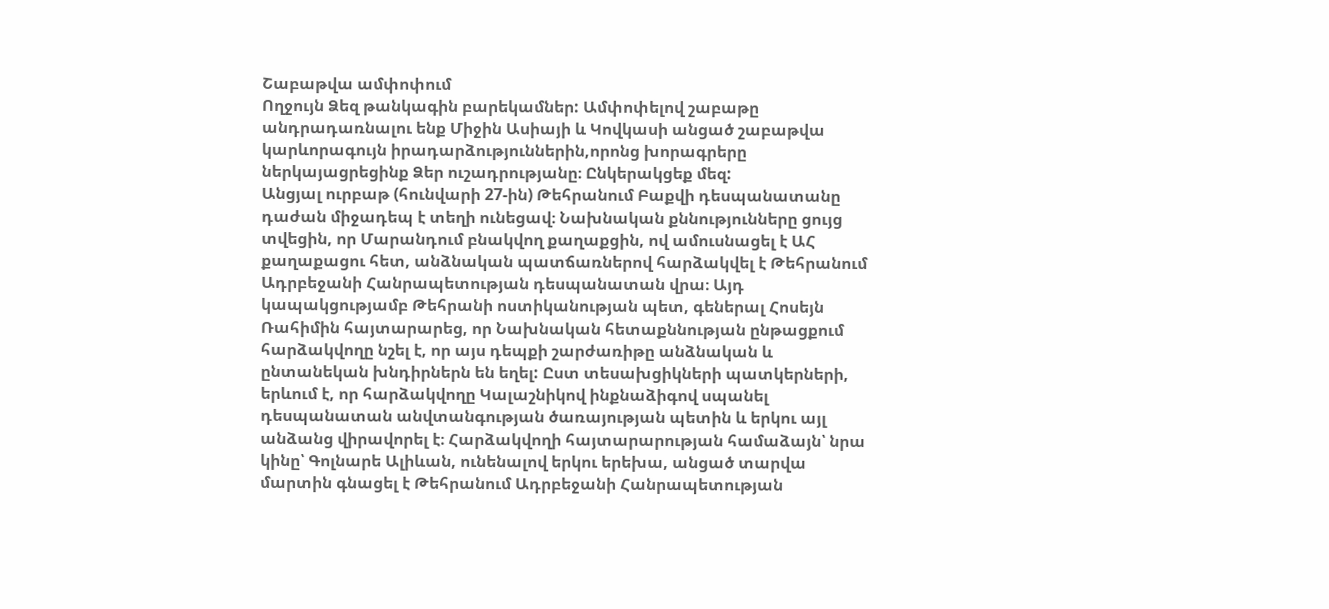Շաբաթվա ամփոփում
Ողջույն Ձեզ թանկագին բարեկամներ: Ամփոփելով շաբաթը անդրադառնալու ենք Միջին Ասիայի և Կովկասի անցած շաբաթվա կարևորագույն իրադարձություններին,որոնց խորագրերը ներկայացրեցինք Ձեր ուշադրությանը։ Ընկերակցեք մեզ:
Անցյալ ուրբաթ (հունվարի 27-ին) Թեհրանում Բաքվի դեսպանատանը դաժան միջադեպ է տեղի ունեցավ։ Նախնական քննությունները ցույց տվեցին, որ Մարանդում բնակվող քաղաքցին, ով ամուսնացել է ԱՀ քաղաքացու հետ, անձնական պատճառներով հարձակվել է Թեհրանում Ադրբեջանի Հանրապետության դեսպանատան վրա։ Այդ կապակցությամբ Թեհրանի ոստիկանության պետ, գեներալ Հոսեյն Ռահիմին հայտարարեց, որ Նախնական հետաքննության ընթացքում հարձակվողը նշել է, որ այս դեպքի շարժառիթը անձնական և ընտանեկան խնդիրներն են եղել: Ըստ տեսախցիկների պատկերների, երևում է, որ հարձակվողը Կալաշնիկով ինքնաձիգով սպանել դեսպանատան անվտանգության ծառայության պետին և երկու այլ անձանց վիրավորել է։ Հարձակվողի հայտարարության համաձայն՝ նրա կինը՝ Գոլնարե Ալիևան, ունենալով երկու երեխա, անցած տարվա մարտին գնացել է Թեհրանում Ադրբեջանի Հանրապետության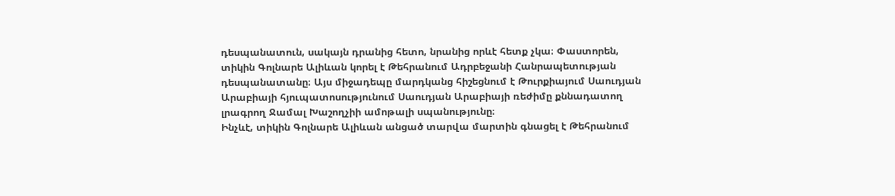դեսպանատուն, սակայն դրանից հետո, նրանից որևէ հետք չկա։ Փաստորեն, տիկին Գոլնարե Ալիևան կորել է Թեհրանում Ադրբեջանի Հանրապետության դեսպանատանը։ Այս միջադեպը մարդկանց հիշեցնում է Թուրքիայում Սաուդյան Արաբիայի հյուպատոսությունում Սաուդյան Արաբիայի ռեժիմը քննադատող լրագրող Ջամալ Խաշողչիի ամոթալի սպանությունը։
Ինչևէ, տիկին Գոլնարե Ալիևան անցած տարվա մարտին գնացել է Թեհրանում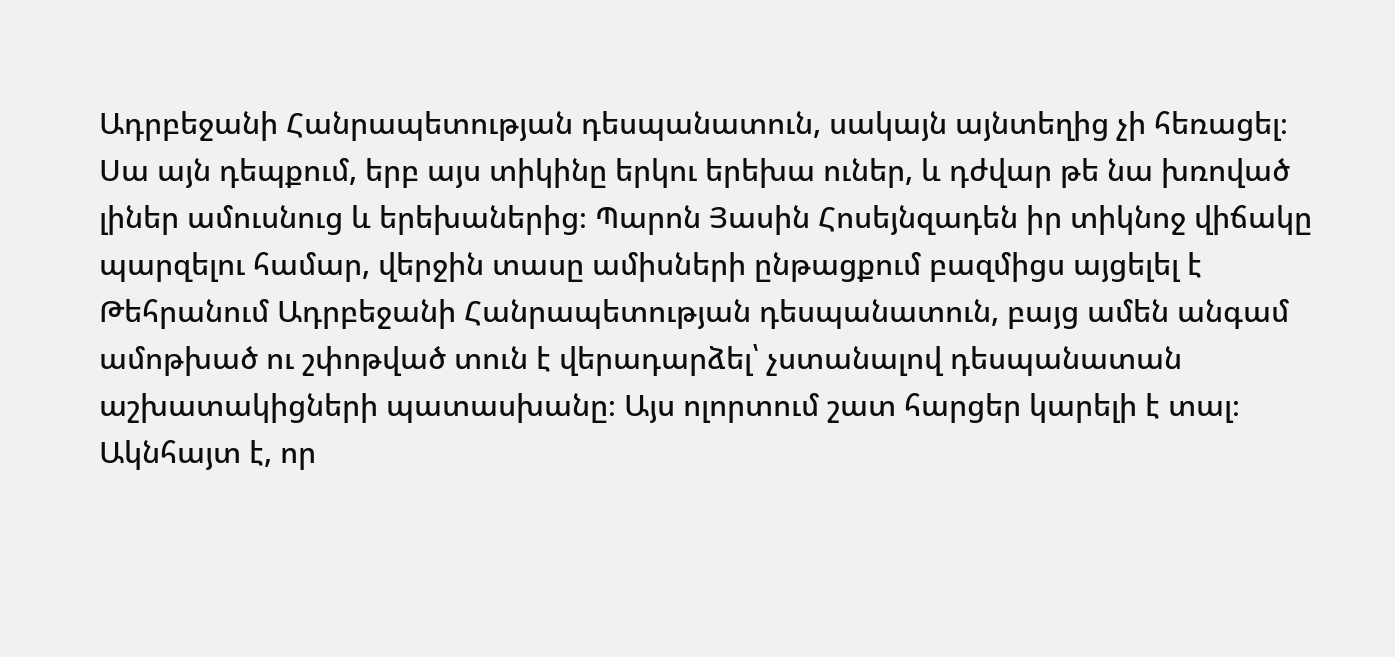Ադրբեջանի Հանրապետության դեսպանատուն, սակայն այնտեղից չի հեռացել։ Սա այն դեպքում, երբ այս տիկինը երկու երեխա ուներ, և դժվար թե նա խռոված լիներ ամուսնուց և երեխաներից։ Պարոն Յասին Հոսեյնզադեն իր տիկնոջ վիճակը պարզելու համար, վերջին տասը ամիսների ընթացքում բազմիցս այցելել է Թեհրանում Ադրբեջանի Հանրապետության դեսպանատուն, բայց ամեն անգամ ամոթխած ու շփոթված տուն է վերադարձել՝ չստանալով դեսպանատան աշխատակիցների պատասխանը։ Այս ոլորտում շատ հարցեր կարելի է տալ։ Ակնհայտ է, որ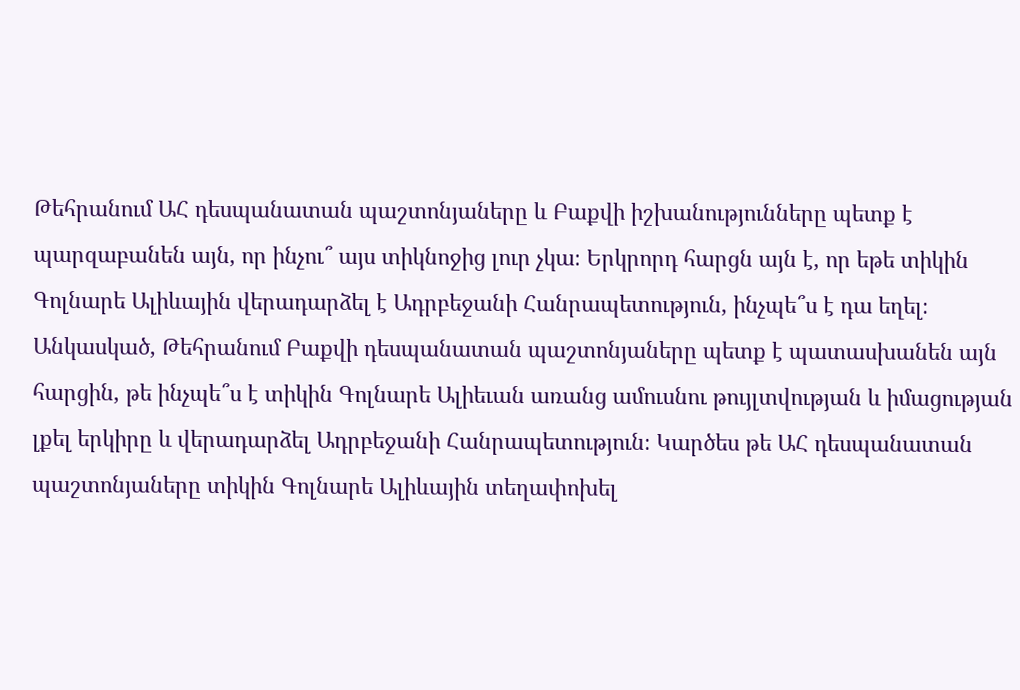Թեհրանում ԱՀ դեսպանատան պաշտոնյաները և Բաքվի իշխանությունները պետք է պարզաբանեն այն, որ ինչու՞ այս տիկնոջից լուր չկա։ Երկրորդ հարցն այն է, որ եթե տիկին Գոլնարե Ալիևային վերադարձել է Ադրբեջանի Հանրապետություն, ինչպե՞ս է դա եղել։ Անկասկած, Թեհրանում Բաքվի դեսպանատան պաշտոնյաները պետք է պատասխանեն այն հարցին, թե ինչպե՞ս է տիկին Գոլնարե Ալիեւան առանց ամուսնու թույլտվության և իմացության լքել երկիրը և վերադարձել Ադրբեջանի Հանրապետություն։ Կարծես թե ԱՀ դեսպանատան պաշտոնյաները տիկին Գոլնարե Ալիևային տեղափոխել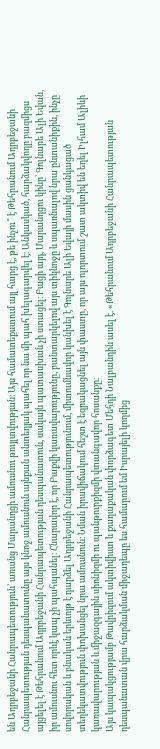են Ադրբեջանի Հանրապետություն՝ առանց Մարանդցի ամուսնու թույլտվության։ Այս համատեքստում այլ հարց է, թե ինչու՞ է Թեհրանում Ադրբեջանի Հանրապետության դեսպանատունը այս կնոջ ամուսնուն այնքան անտեղյակ պահել որ նա մի պահ խելագարվել է։ Անկասկած, հարձակվողը բազմիցս այցելել է Թեհրանում Ադրբեջանի Հանրապետության դեսպանատուն, սակայն պատասխան չի ստացել։ Բացի այդ, Մարանդցու կինը՝ Գոլնարե Ալի Եվան, իր ամուսնու հետ որևէ կապ չի պահպանել։ Հնարավոր է, որ Բաքվի կառավարությունը, բանտարկելով այս տիկնոջը և սպառնալով նրա ընտանիքին, ինչը սովորական և բնական երևւոյթ է դարձել Ադրբեջանի Հանրապետությունում, միտումնավոր կանխել է Գոլնարե Ալի Եվայի մասին ցանկացած տեղեկատվություն փոխանցել նրա ամուսնուն։ Նման իրավիճակում հեշտ է եզրակացնել այն փաստը, որ այս ոլորտում շատ ակտիվ են եղել Իլհամ Ալիևի կառավարության և միջազգային սիոնիզմի ու պանթուրքիզմի վտանգավոր հոսանքը։
Այս կապակցությամբ Թավրիզում ակտիվիստ և քաղաքական փորձագետ Մեհդի Նալբանդին ասել է. «Թեհրանում Ադրբեջանի Հանրապետության դեսպանատան վրա հարձակման միջադեպը ես համարում եմ Իսրայելի կողմից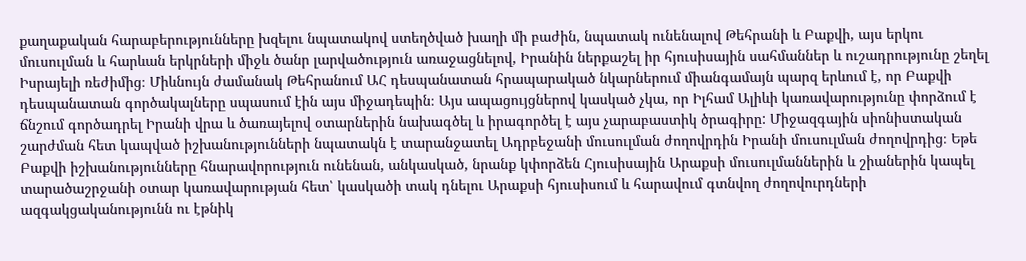քաղաքական հարաբերությունները խզելու նպատակով ստեղծված խաղի մի բաժին, նպատակ ունենալով Թեհրանի և Բաքվի, այս երկու մուսուլման և հարևան երկրների միջև ծանր լարվածություն առաջացնելով, Իրանին ներքաշել իր հյուսիսային սահմաններ և ուշադրությունը շեղել Իսրայելի ռեժիմից։ Միևնույն ժամանակ Թեհրանում ԱՀ դեսպանատան հրապարակած նկարներում միանգամայն պարզ երևում է, որ Բաքվի դեսպանատան գործակալները սպասում էին այս միջադեպին։ Այս ապացույցներով կասկած չկա, որ Իլհամ Ալիևի կառավարությունը փորձում է ճնշում գործադրել Իրանի վրա և ծառայելով օտարներին նախագծել և իրագործել է այս չարաբաստիկ ծրագիրը: Միջազգային սիոնիստական շարժման հետ կապված իշխանությունների նպատակն է տարանջատել Ադրբեջանի մուսուլման ժողովրդին Իրանի մուսուլման ժողովրդից։ Եթե Բաքվի իշխանությունները հնարավորություն ունենան, անկասկած, նրանք կփորձեն Հյուսիսային Արաքսի մուսուլմաններին և շիաներին կապել տարածաշրջանի օտար կառավարության հետ՝ կասկածի տակ դնելու Արաքսի հյուսիսում և հարավում գտնվող ժողովուրդների ազգակցականությունն ու էթնիկ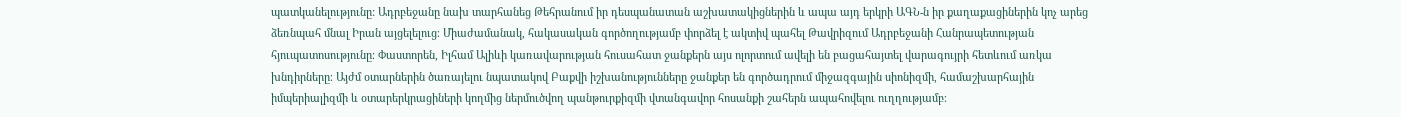պատկանելությունը: Ադրբեջանը նախ տարհանեց Թեհրանում իր դեսպանատան աշխատակիցներին և ապա այդ երկրի ԱԳՆ-ն իր քաղաքացիներին կոչ արեց ձեռնպահ մնալ Իրան այցելելուց։ Միաժամանակ, հակասական գործողությամբ փորձել է ակտիվ պահել Թավրիզում Ադրբեջանի Հանրապետության հյուպատոսությունը։ Փաստորեն, Իլհամ Ալիևի կառավարության հուսահատ ջանքերն այս ոլորտում ավելի են բացահայտել վարագույրի հետևում առկա խնդիրները։ Այժմ օտարներին ծառայելու նպատակով Բաքվի իշխանությունները ջանքեր են գործադրում միջազգային սիոնիզմի, համաշխարհային իմպերիալիզմի և օտարերկրացիների կողմից ներմուծվող պանթուրքիզմի վտանգավոր հոսանքի շահերն ապահովելու ուղղությամբ։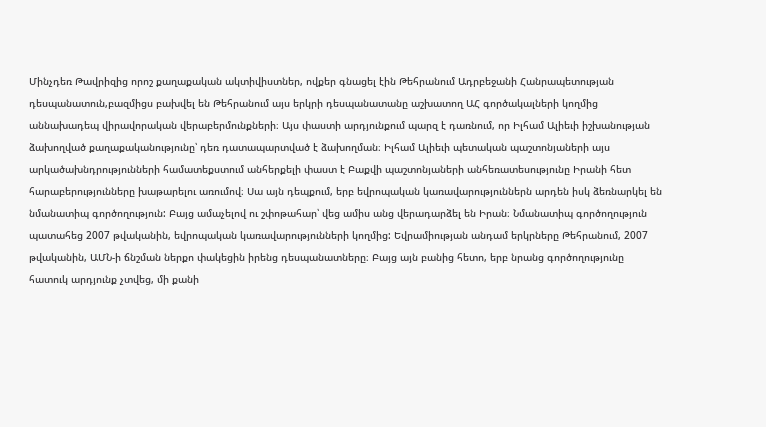Մինչդեռ Թավրիզից որոշ քաղաքական ակտիվիստներ, ովքեր գնացել էին Թեհրանում Ադրբեջանի Հանրապետության դեսպանատուն,բազմիցս բախվել են Թեհրանում այս երկրի դեսպանատանը աշխատող ԱՀ գործակալների կողմից աննախադեպ վիրավորական վերաբերմունքների։ Այս փաստի արդյունքում պարզ է դառնում, որ Իլհամ Ալիեւի իշխանության ձախողված քաղաքականությունը՝ դեռ դատապարտված է ձախողման։ Իլհամ Ալիեւի պետական պաշտոնյաների այս արկածախնդրությունների համատեքստում անհերքելի փաստ է Բաքվի պաշտոնյաների անհեռատեսությունը Իրանի հետ հարաբերությունները խաթարելու առումով։ Սա այն դեպքում, երբ եվրոպական կառավարություններն արդեն իսկ ձեռնարկել են նմանատիպ գործողություն: Բայց ամաչելով ու շփոթահար՝ վեց ամիս անց վերադարձել են Իրան։ Նմանատիպ գործողություն պատահեց 2007 թվականին, եվրոպական կառավարությունների կողմից: Եվրամիության անդամ երկրները Թեհրանում, 2007 թվականին, ԱՄՆ-ի ճնշման ներքո փակեցին իրենց դեսպանատները։ Բայց այն բանից հետո, երբ նրանց գործողությունը հատուկ արդյունք չտվեց, մի քանի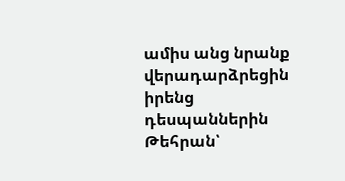ամիս անց նրանք վերադարձրեցին իրենց դեսպաններին Թեհրան՝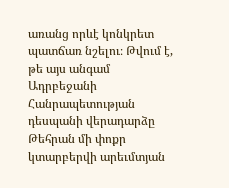առանց որևէ կոնկրետ պատճառ նշելու։ Թվում է, թե այս անգամ Ադրբեջանի Հանրապետության դեսպանի վերադարձը Թեհրան մի փոքր կտարբերվի արեւմտյան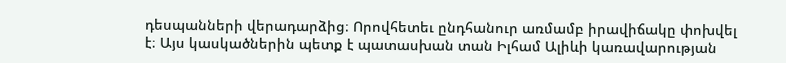դեսպանների վերադարձից։ Որովհետեւ ընդհանուր առմամբ իրավիճակը փոխվել է։ Այս կասկածներին պետք է պատասխան տան Իլհամ Ալիևի կառավարության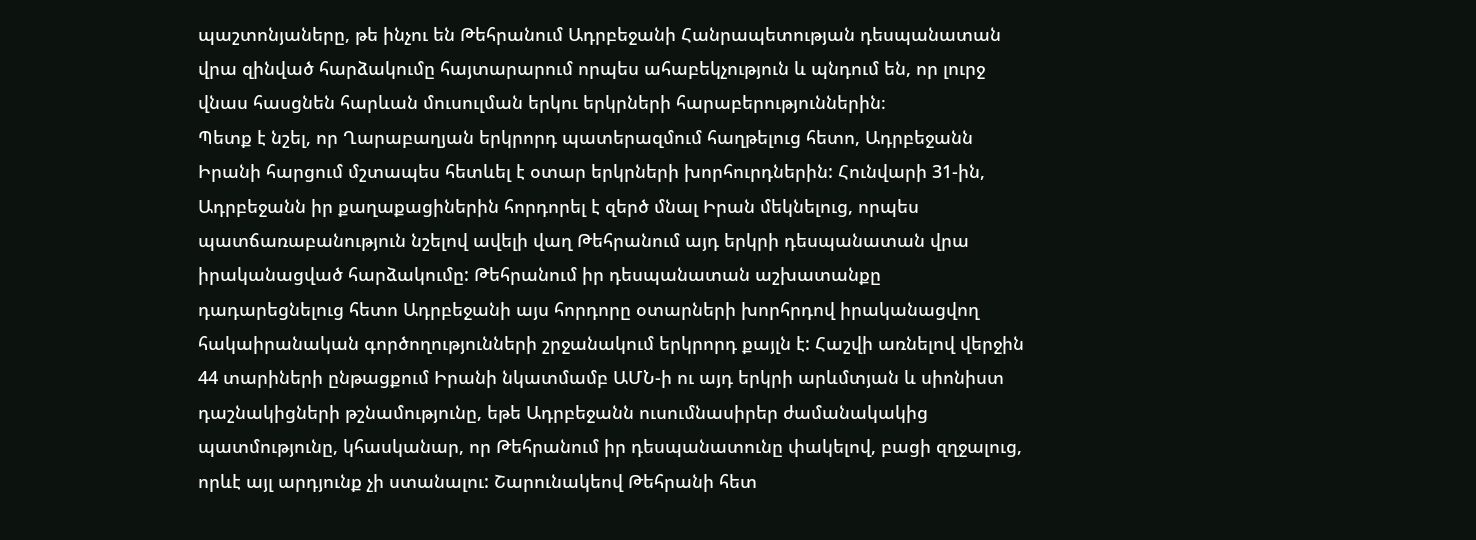պաշտոնյաները, թե ինչու են Թեհրանում Ադրբեջանի Հանրապետության դեսպանատան վրա զինված հարձակումը հայտարարում որպես ահաբեկչություն և պնդում են, որ լուրջ վնաս հասցնեն հարևան մուսուլման երկու երկրների հարաբերություններին։
Պետք է նշել, որ Ղարաբաղյան երկրորդ պատերազմում հաղթելուց հետո, Ադրբեջանն Իրանի հարցում մշտապես հետևել է օտար երկրների խորհուրդներին: Հունվարի 31-ին, Ադրբեջանն իր քաղաքացիներին հորդորել է զերծ մնալ Իրան մեկնելուց, որպես պատճառաբանություն նշելով ավելի վաղ Թեհրանում այդ երկրի դեսպանատան վրա իրականացված հարձակումը: Թեհրանում իր դեսպանատան աշխատանքը դադարեցնելուց հետո Ադրբեջանի այս հորդորը օտարների խորհրդով իրականացվող հակաիրանական գործողությունների շրջանակում երկրորդ քայլն է: Հաշվի առնելով վերջին 44 տարիների ընթացքում Իրանի նկատմամբ ԱՄՆ-ի ու այդ երկրի արևմտյան և սիոնիստ դաշնակիցների թշնամությունը, եթե Ադրբեջանն ուսումնասիրեր ժամանակակից պատմությունը, կհասկանար, որ Թեհրանում իր դեսպանատունը փակելով, բացի զղջալուց, որևէ այլ արդյունք չի ստանալու: Շարունակեով Թեհրանի հետ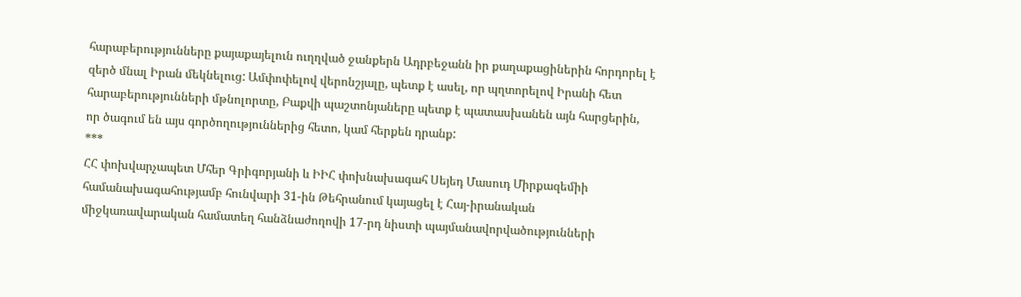հարաբերությունները քայաքայելուն ուղղված ջանքերն Ադրբեջանն իր քաղաքացիներին հորդորել է զերծ մնալ Իրան մեկնելուց: Ամփոփելով վերոնշյալը, պետք է ասել, որ պղտորելով Իրանի հետ հարաբերությունների մթնոլորտը, Բաքվի պաշտոնյաները պետք է պատասխանեն այն հարցերին, որ ծագում են այս գործողություններից հետո, կամ հերքեն դրանք:
***
ՀՀ փոխվարչապետ Մհեր Գրիգորյանի և ԻԻՀ փոխնախագահ Սեյեդ Մասուդ Միրքազեմիի համանախագահությամբ հունվարի 31-ին Թեհրանում կայացել է Հայ-իրանական միջկառավարական համատեղ հանձնաժողովի 17-րդ նիստի պայմանավորվածությունների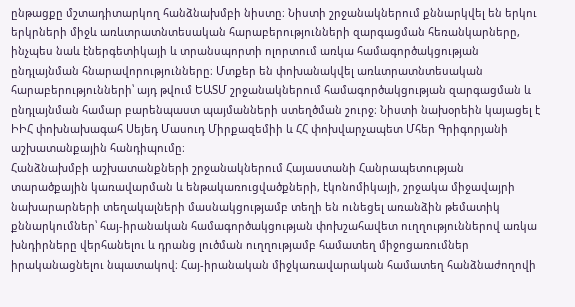ընթացքը մշտադիտարկող հանձնախմբի նիստը։ Նիստի շրջանակներում քննարկվել են երկու երկրների միջև առևտրատնտեսական հարաբերությունների զարգացման հեռանկարները, ինչպես նաև էներգետիկայի և տրանսպորտի ոլորտում առկա համագործակցության ընդլայնման հնարավորությունները։ Մտքեր են փոխանակվել առևտրատնտեսական հարաբերությունների՝ այդ թվում ԵԱՏՄ շրջանակներում համագործակցության զարգացման և ընդլայնման համար բարենպաստ պայմանների ստեղծման շուրջ։ Նիստի նախօրեին կայացել է ԻԻՀ փոխնախագահ Սեյեդ Մասուդ Միրքազեմիի և ՀՀ փոխվարչապետ Մհեր Գրիգորյանի աշխատանքային հանդիպումը։
Հանձնախմբի աշխատանքների շրջանակներում Հայաստանի Հանրապետության տարածքային կառավարման և ենթակառուցվածքների, էկոնոմիկայի, շրջակա միջավայրի նախարարների տեղակալների մասնակցությամբ տեղի են ունեցել առանձին թեմատիկ քննարկումներ՝ հայ-իրանական համագործակցության փոխշահավետ ուղղություններով առկա խնդիրները վերհանելու և դրանց լուծման ուղղությամբ համատեղ միջոցառումներ իրականացնելու նպատակով։ Հայ-իրանական միջկառավարական համատեղ հանձնաժողովի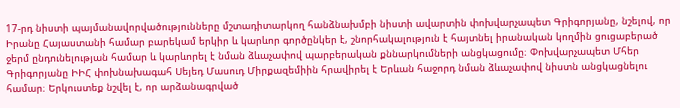17-րդ նիստի պայմանավորվածությունները մշտադիտարկող հանձնախմբի նիստի ավարտին փոխվարչապետ Գրիգորյանը, նշելով, որ Իրանը Հայաստանի համար բարեկամ երկիր և կարևոր գործընկեր է, շնորհակալություն է հայտնել իրանական կողմին ցուցաբերած ջերմ ընդունելության համար և կարևորել է նման ձևաչափով պարբերական քննարկումների անցկացումը։ Փոխվարչապետ Մհեր Գրիգորյանը ԻԻՀ փոխնախագահ Սեյեդ Մասուդ Միրքազեմիին հրավիրել է Երևան հաջորդ նման ձևաչափով նիստն անցկացնելու համար։ Երկուստեք նշվել է, որ արձանագրված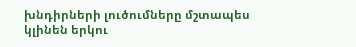խնդիրների լուծումները մշտապես կլինեն երկու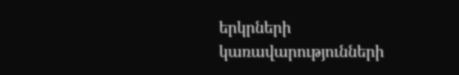երկրների կառավարությունների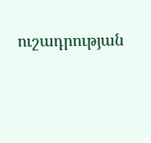ուշադրության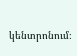կենտրոնում։